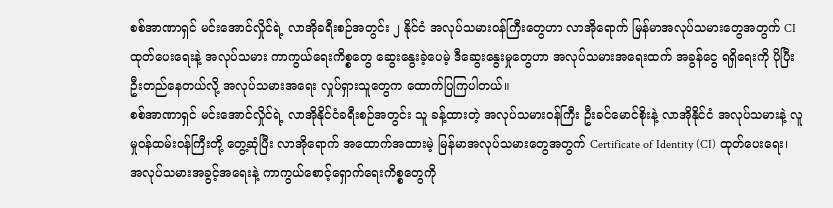စစ်အာဏာရှင် မင်းအောင်လှိုင်ရဲ့ လာအိုခရီးစဉ်အတွင်း ၂ နိုင်ငံ အလုပ်သမားဝန်ကြီးတွေဟာ လာအိုရောက် မြန်မာအလုပ်သမားတွေအတွက် CI ထုတ်ပေးရေးနဲ့ အလုပ်သမား ကာကွယ်ရေးကိစ္စတွေ ဆွေးနွေးခဲ့ပေမဲ့ ဒီဆွေးနွေးမှုတွေဟာ အလုပ်သမားအရေးထက် အခွန်ငွေ ရရှိရေးကို ပိုပြီး ဦးတည်နေတယ်လို့ အလုပ်သမားအရေး လှုပ်ရှားသူတွေက ထောက်ပြကြပါတယ်။
စစ်အာဏာရှင် မင်းအောင်လှိုင်ရဲ့ လာအိုနိုင်ငံခရီးစဉ်အတွင်း သူ ခန့်ထားတဲ့ အလုပ်သမားဝန်ကြီး ဦးခင်မောင်စိုးနဲ့ လာအိုနိုင်ငံ အလုပ်သမားနဲ့ လူမှုဝန်ထမ်းဝန်ကြီးတို့ တွေ့ဆုံပြီး လာအိုရောက် အထောက်အထားမဲ့ မြန်မာအလုပ်သမားတွေအတွက် Certificate of Identity (CI) ထုတ်ပေးရေး၊ အလုပ်သမားအခွင့်အရေးနဲ့ ကာကွယ်စောင့်ရှောက်ရေးကိစ္စတွေကို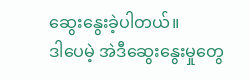ဆွေးနွေးခဲ့ပါတယ်။
ဒါပေမဲ့ အဲဒီဆွေးနွေးမှုတွေ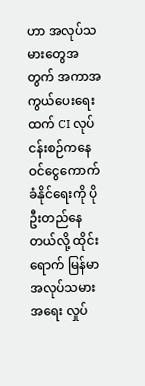ဟာ အလုပ်သမားတွေအတွက် အကာအကွယ်ပေးရေးထက် CI လုပ်ငန်းစဉ်ကနေ ဝင်ငွေကောက်ခံနိုင်ရေးကို ပိုဦးတည်နေတယ်လို့ ထိုင်းရောက် မြန်မာ အလုပ်သမားအရေး လှုပ်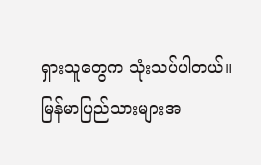ရှားသူတွေက သုံးသပ်ပါတယ်။
မြန်မာပြည်သားများအ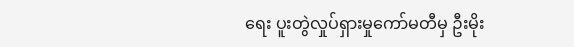ရေး ပူးတွဲလှုပ်ရှားမှုကော်မတီမှ ဦးမိုး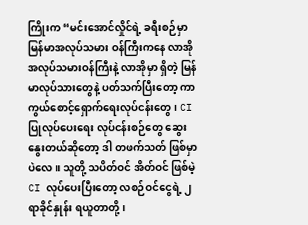ကြိုးက “မင်းအောင်လှိုင်ရဲ့ ခရီးစဉ်မှာ မြန်မာအလုပ်သမား ဝန်ကြီးကနေ လာအို အလုပ်သမားဝန်ကြီးနဲ့ လာအိုမှာ ရှိတဲ့ မြန်မာလုပ်သားတွေနဲ့ ပတ်သက်ပြီးတော့ ကာကွယ်စောင့်ရှောက်ရေးလုပ်ငန်းတွေ၊ CI ပြုလုပ်ပေးရေး လုပ်ငန်းစဉ်တွေ ဆွေးနွေးတယ်ဆိုတော့ ဒါ တဖက်သတ် ဖြစ်မှာပဲလေ။ သူတို့ သပိတ်ဝင် အိတ်ဝင် ဖြစ်မဲ့ CI လုပ်ပေးပြီးတော့ လစဉ်ဝင်ငွေရဲ့ ၂ ရာခိုင်နှုန်း ရယူတာတို့၊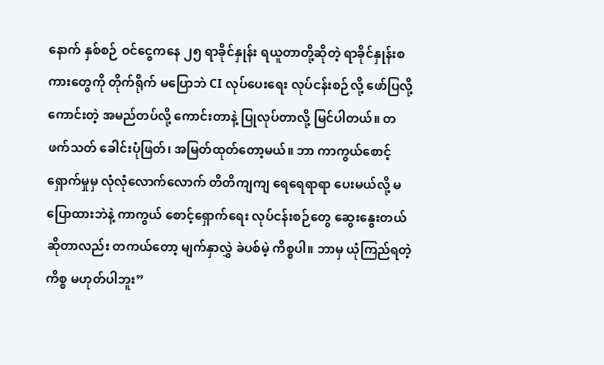နောက် နှစ်စဉ် ဝင်ငွေကနေ ၂၅ ရာခိုင်နှုန်း ရယူတာတို့ဆိုတဲ့ ရာခိုင်နှုန်းစကားတွေကို တိုက်ရိုက် မပြောဘဲ CI လုပ်ပေးရေး လုပ်ငန်းစဉ်လို့ ဖော်ပြလို့ ကောင်းတဲ့ အမည်တပ်လို့ ကောင်းတာနဲ့ ပြုလုပ်တာလို့ မြင်ပါတယ်။ တဖက်သတ် ခေါင်းပုံဖြတ်၊ အမြတ်ထုတ်တော့မယ်။ ဘာ ကာကွယ်စောင့်ရှောက်မှုမှ လုံလုံလောက်လောက် တိတိကျကျ ရေရေရာရာ ပေးမယ်လို့ မပြောထားဘဲနဲ့ ကာကွယ် စောင့်ရှောက်ရေး လုပ်ငန်းစဉ်တွေ ဆွေးနွေးတယ်ဆိုတာလည်း တကယ်တော့ မျက်နှာလွှဲ ခဲပစ်မဲ့ ကိစ္စပါ။ ဘာမှ ယုံကြည်ရတဲ့ကိစ္စ မဟုတ်ပါဘူး”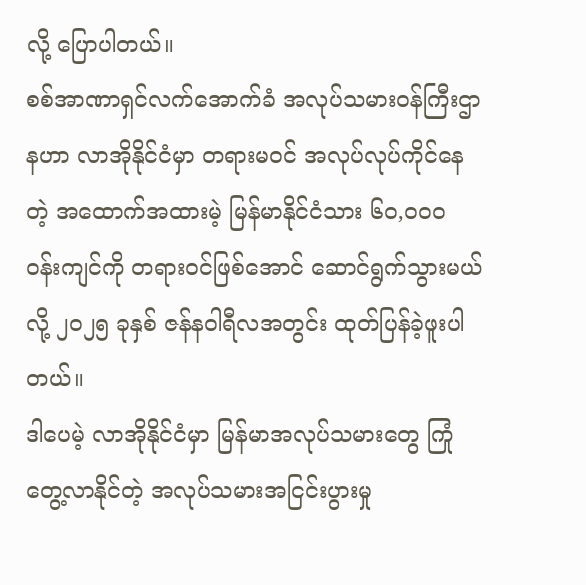လို့ ပြောပါတယ်။
စစ်အာဏာရှင်လက်အောက်ခံ အလုပ်သမားဝန်ကြီးဌာနဟာ လာအိုနိုင်ငံမှာ တရားမဝင် အလုပ်လုပ်ကိုင်နေတဲ့ အထောက်အထားမဲ့ မြန်မာနိုင်ငံသား ၆၀,၀၀၀ ဝန်းကျင်ကို တရားဝင်ဖြစ်အောင် ဆောင်ရွက်သွားမယ်လို့ ၂၀၂၅ ခုနှစ် ဇန်နဝါရီလအတွင်း ထုတ်ပြန်ခဲ့ဖူးပါတယ်။
ဒါပေမဲ့ လာအိုနိုင်ငံမှာ မြန်မာအလုပ်သမားတွေ ကြုံတွေ့လာနိုင်တဲ့ အလုပ်သမားအငြင်းပွားမှု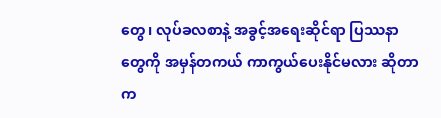တွေ၊ လုပ်ခလစာနဲ့ အခွင့်အရေးဆိုင်ရာ ပြဿနာတွေကို အမှန်တကယ် ကာကွယ်ပေးနိုင်မလား ဆိုတာက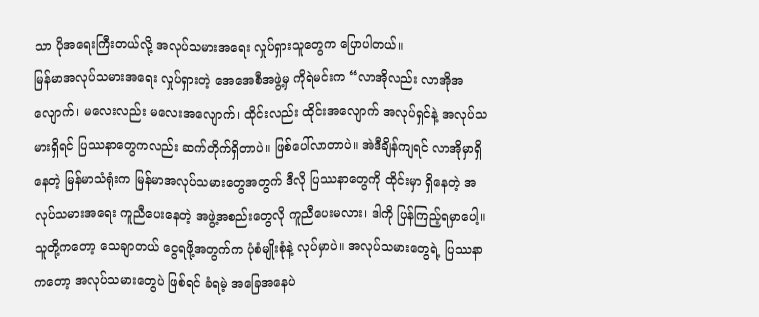သာ ပိုအရေးကြီးတယ်လို့ အလုပ်သမားအရေး လှုပ်ရှားသူတွေက ပြောပါတယ်။
မြန်မာအလုပ်သမားအရေး လှုပ်ရှားတဲ့ အေအေစီအဖွဲ့မှ ကိုရဲမင်းက “လာအိုလည်း လာအိုအလျောက်၊ မလေးလည်း မလေးအလျောက်၊ ထိုင်းလည်း ထိုင်းအလျောက် အလုပ်ရှင်နဲ့ အလုပ်သမားရှိရင် ပြဿနာတွေကလည်း ဆက်တိုက်ရှိတာပဲ။ ဖြစ်ပေါ်လာတာပဲ။ အဲဒီချိန်ကျရင် လာအိုမှာရှိနေတဲ့ မြန်မာသံရုံးက မြန်မာအလုပ်သမားတွေအတွက် ဒီလို ပြဿနာတွေကို ထိုင်းမှာ ရှိနေတဲ့ အလုပ်သမားအရေး ကူညီပေးနေတဲ့ အဖွဲ့အစည်းတွေလို ကူညီပေးမလား၊ ဒါကို ပြန်ကြည့်ရမှာပေါ့။ သူတို့ကတော့ သေချာတယ် ငွေရဖို့အတွက်က ပုံစံမျိုးစုံနဲ့ လုပ်မှာပဲ။ အလုပ်သမားတွေရဲ့ ပြဿနာကတော့ အလုပ်သမားတွေပဲ ဖြစ်ရင် ခံရမဲ့ အခြေအနေပဲ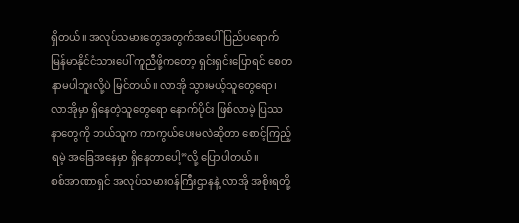ရှိတယ်။ အလုပ်သမားတွေအတွက်အပေါ် ပြည်ပရောက်မြန်မာနိုင်ငံသားပေါ် ကူညီဖို့ကတော့ ရှင်းရှင်းပြောရင် စေတနာမပါဘူးလို့ပဲ မြင်တယ်။ လာအို သွားမယ့်သူတွေရော၊ လာအိုမှာ ရှိနေတဲ့သူတွေရော နောက်ပိုင်း ဖြစ်လာမဲ့ ပြဿနာတွေကို ဘယ်သူက ကာကွယ်ပေးမလဲဆိုတာ စောင့်ကြည့်ရမဲ့ အခြေအနေမှာ ရှိနေတာပေါ့”လို့ ပြောပါတယ်။
စစ်အာဏာရှင် အလုပ်သမားဝန်ကြီးဌာနနဲ့ လာအို အစိုးရတို့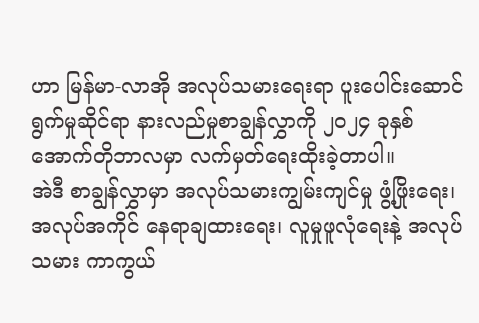ဟာ မြန်မာ-လာအို အလုပ်သမားရေးရာ ပူးပေါင်းဆောင်ရွက်မှုဆိုင်ရာ နားလည်မှုစာချွန်လွှာကို ၂၀၂၄ ခုနှစ် အောက်တိုဘာလမှာ လက်မှတ်ရေးထိုးခဲ့တာပါ။
အဲဒီ စာချွန်လွှာမှာ အလုပ်သမားကျွမ်းကျင်မှု ဖွံ့ဖြိုးရေး၊ အလုပ်အကိုင် နေရာချထားရေး၊ လူမှုဖူလုံရေးနဲ့ အလုပ်သမား ကာကွယ်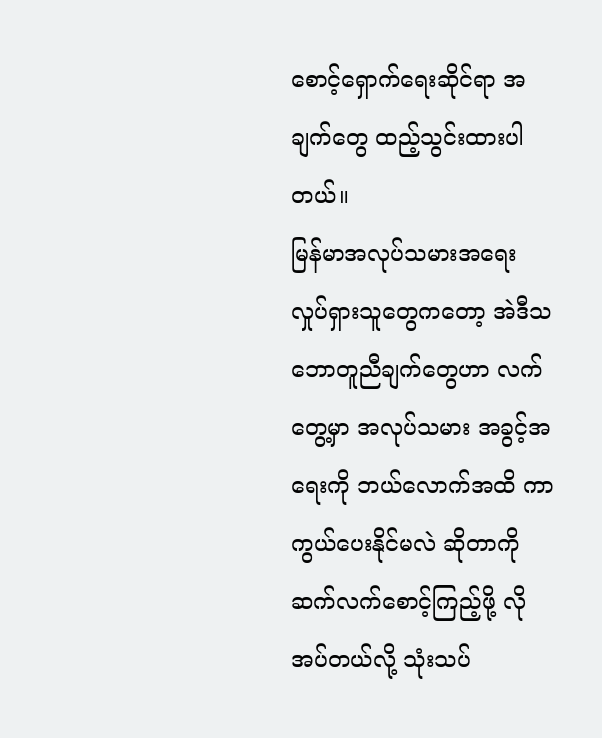စောင့်ရှောက်ရေးဆိုင်ရာ အချက်တွေ ထည့်သွင်းထားပါတယ်။
မြန်မာအလုပ်သမားအရေး လှုပ်ရှားသူတွေကတော့ အဲဒီသဘောတူညီချက်တွေဟာ လက်တွေ့မှာ အလုပ်သမား အခွင့်အရေးကို ဘယ်လောက်အထိ ကာကွယ်ပေးနိုင်မလဲ ဆိုတာကို ဆက်လက်စောင့်ကြည့်ဖို့ လိုအပ်တယ်လို့ သုံးသပ်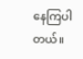နေကြပါတယ်။